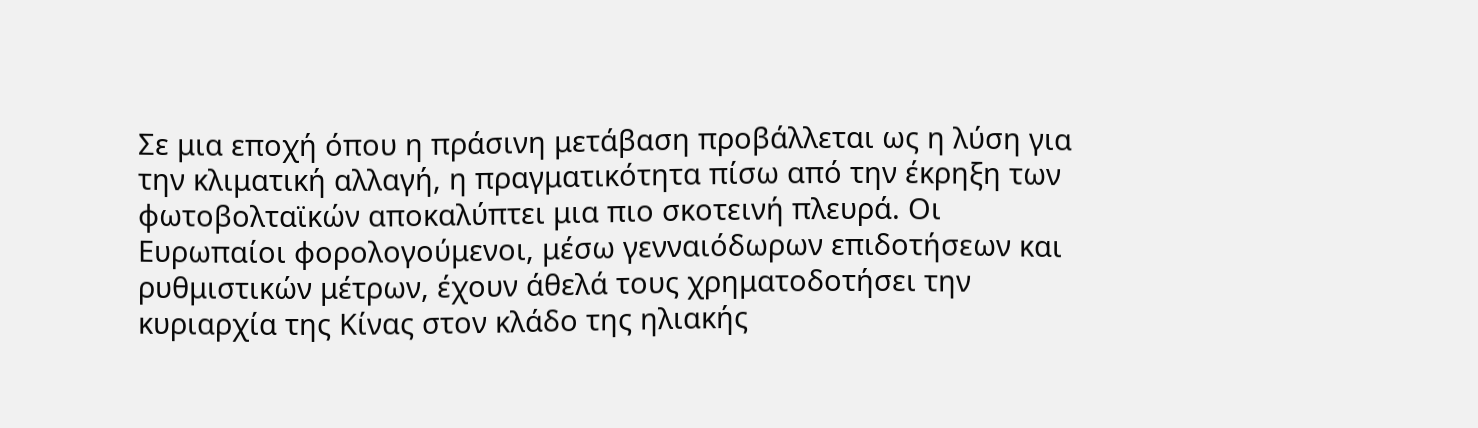Σε μια εποχή όπου η πράσινη μετάβαση προβάλλεται ως η λύση για την κλιματική αλλαγή, η πραγματικότητα πίσω από την έκρηξη των φωτοβολταϊκών αποκαλύπτει μια πιο σκοτεινή πλευρά. Οι Ευρωπαίοι φορολογούμενοι, μέσω γενναιόδωρων επιδοτήσεων και ρυθμιστικών μέτρων, έχουν άθελά τους χρηματοδοτήσει την κυριαρχία της Κίνας στον κλάδο της ηλιακής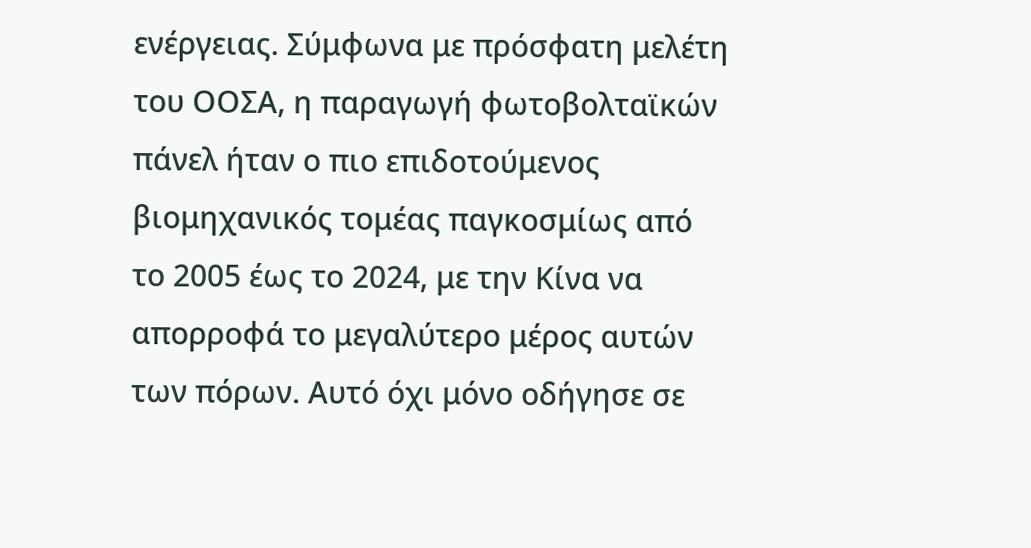ενέργειας. Σύμφωνα με πρόσφατη μελέτη του ΟΟΣΑ, η παραγωγή φωτοβολταϊκών πάνελ ήταν ο πιο επιδοτούμενος βιομηχανικός τομέας παγκοσμίως από το 2005 έως το 2024, με την Κίνα να απορροφά το μεγαλύτερο μέρος αυτών των πόρων. Αυτό όχι μόνο οδήγησε σε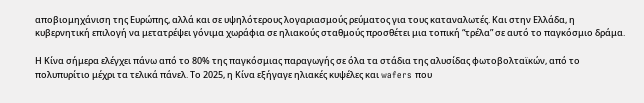αποβιομηχάνιση της Ευρώπης, αλλά και σε υψηλότερους λογαριασμούς ρεύματος για τους καταναλωτές. Και στην Ελλάδα, η κυβερνητική επιλογή να μετατρέψει γόνιμα χωράφια σε ηλιακούς σταθμούς προσθέτει μια τοπική “τρέλα” σε αυτό το παγκόσμιο δράμα.

Η Κίνα σήμερα ελέγχει πάνω από το 80% της παγκόσμιας παραγωγής σε όλα τα στάδια της αλυσίδας φωτοβολταϊκών, από το πολυπυρίτιο μέχρι τα τελικά πάνελ. Το 2025, η Κίνα εξήγαγε ηλιακές κυψέλες και wafers που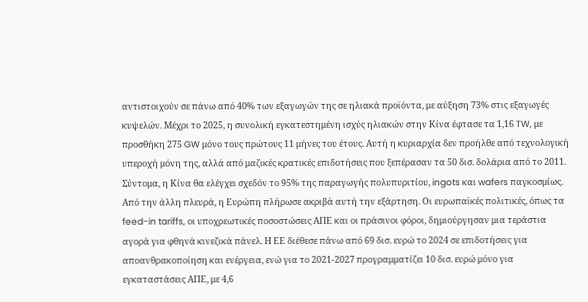αντιστοιχούν σε πάνω από 40% των εξαγωγών της σε ηλιακά προϊόντα, με αύξηση 73% στις εξαγωγές κυψελών. Μέχρι το 2025, η συνολική εγκατεστημένη ισχύς ηλιακών στην Κίνα έφτασε τα 1,16 TW, με προσθήκη 275 GW μόνο τους πρώτους 11 μήνες του έτους. Αυτή η κυριαρχία δεν προήλθε από τεχνολογική υπεροχή μόνη της, αλλά από μαζικές κρατικές επιδοτήσεις που ξεπέρασαν τα 50 δισ. δολάρια από το 2011. Σύντομα, η Κίνα θα ελέγχει σχεδόν το 95% της παραγωγής πολυπυριτίου, ingots και wafers παγκοσμίως.
Από την άλλη πλευρά, η Ευρώπη πλήρωσε ακριβά αυτή την εξάρτηση. Οι ευρωπαϊκές πολιτικές, όπως τα feed-in tariffs, οι υποχρεωτικές ποσοστώσεις ΑΠΕ και οι πράσινοι φόροι, δημιούργησαν μια τεράστια αγορά για φθηνά κινεζικά πάνελ. Η ΕΕ διέθεσε πάνω από 69 δισ. ευρώ το 2024 σε επιδοτήσεις για αποανθρακοποίηση και ενέργεια, ενώ για το 2021-2027 προγραμματίζει 10 δισ. ευρώ μόνο για εγκαταστάσεις ΑΠΕ, με 4,6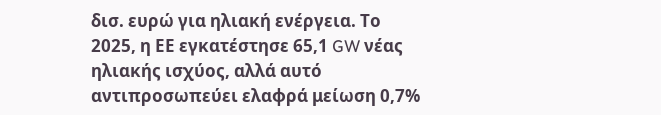δισ. ευρώ για ηλιακή ενέργεια. Το 2025, η ΕΕ εγκατέστησε 65,1 GW νέας ηλιακής ισχύος, αλλά αυτό αντιπροσωπεύει ελαφρά μείωση 0,7%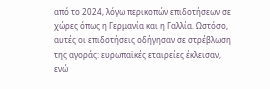από το 2024, λόγω περικοπών επιδοτήσεων σε χώρες όπως η Γερμανία και η Γαλλία. Ωστόσο, αυτές οι επιδοτήσεις οδήγησαν σε στρέβλωση της αγοράς: ευρωπαϊκές εταιρείες έκλεισαν, ενώ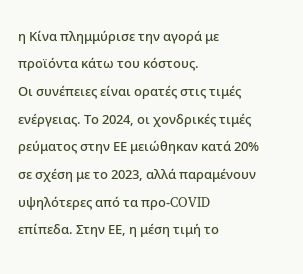η Κίνα πλημμύρισε την αγορά με προϊόντα κάτω του κόστους.
Οι συνέπειες είναι ορατές στις τιμές ενέργειας. Το 2024, οι χονδρικές τιμές ρεύματος στην ΕΕ μειώθηκαν κατά 20% σε σχέση με το 2023, αλλά παραμένουν υψηλότερες από τα προ-COVID επίπεδα. Στην ΕΕ, η μέση τιμή το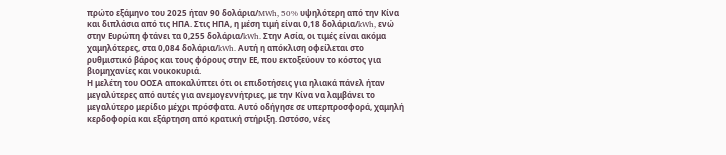πρώτο εξάμηνο του 2025 ήταν 90 δολάρια/MWh, 50% υψηλότερη από την Κίνα και διπλάσια από τις ΗΠΑ. Στις ΗΠΑ, η μέση τιμή είναι 0,18 δολάρια/kWh, ενώ στην Ευρώπη φτάνει τα 0,255 δολάρια/kWh. Στην Ασία, οι τιμές είναι ακόμα χαμηλότερες, στα 0,084 δολάρια/kWh. Αυτή η απόκλιση οφείλεται στο ρυθμιστικό βάρος και τους φόρους στην ΕΕ, που εκτοξεύουν το κόστος για βιομηχανίες και νοικοκυριά.
Η μελέτη του ΟΟΣΑ αποκαλύπτει ότι οι επιδοτήσεις για ηλιακά πάνελ ήταν μεγαλύτερες από αυτές για ανεμογεννήτριες, με την Κίνα να λαμβάνει το μεγαλύτερο μερίδιο μέχρι πρόσφατα. Αυτό οδήγησε σε υπερπροσφορά, χαμηλή κερδοφορία και εξάρτηση από κρατική στήριξη. Ωστόσο, νέες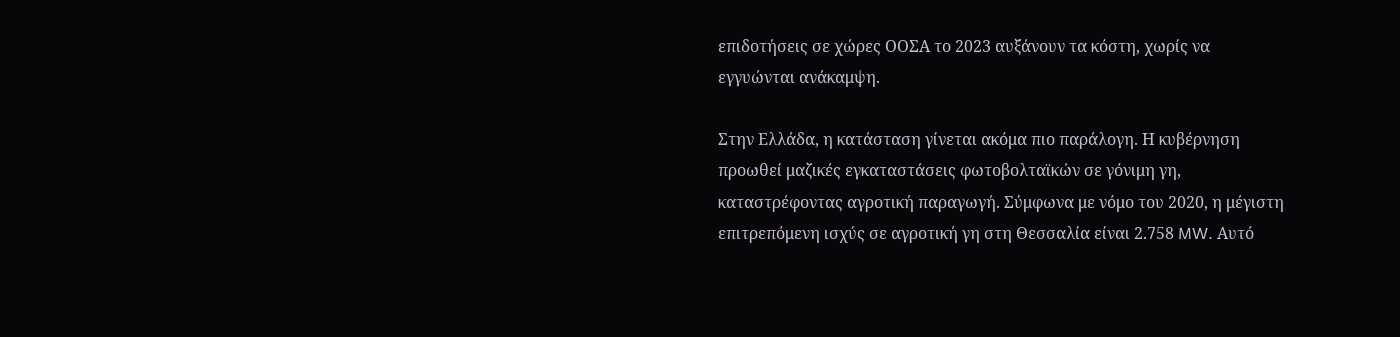επιδοτήσεις σε χώρες ΟΟΣΑ το 2023 αυξάνουν τα κόστη, χωρίς να εγγυώνται ανάκαμψη.

Στην Ελλάδα, η κατάσταση γίνεται ακόμα πιο παράλογη. Η κυβέρνηση προωθεί μαζικές εγκαταστάσεις φωτοβολταϊκών σε γόνιμη γη, καταστρέφοντας αγροτική παραγωγή. Σύμφωνα με νόμο του 2020, η μέγιστη επιτρεπόμενη ισχύς σε αγροτική γη στη Θεσσαλία είναι 2.758 MW. Αυτό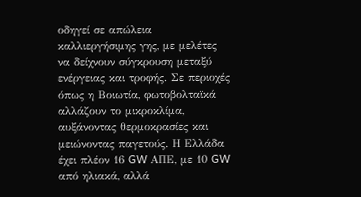οδηγεί σε απώλεια καλλιεργήσιμης γης, με μελέτες να δείχνουν σύγκρουση μεταξύ ενέργειας και τροφής. Σε περιοχές όπως η Βοιωτία, φωτοβολταϊκά αλλάζουν το μικροκλίμα, αυξάνοντας θερμοκρασίες και μειώνοντας παγετούς. Η Ελλάδα έχει πλέον 16 GW ΑΠΕ, με 10 GW από ηλιακά, αλλά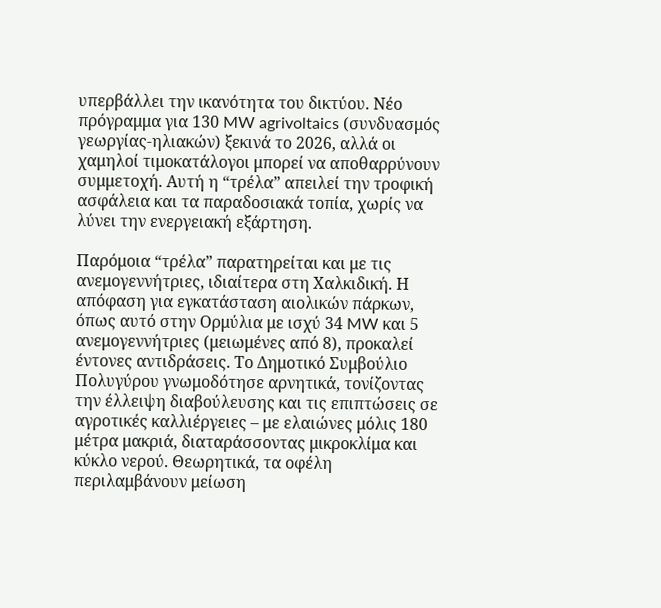υπερβάλλει την ικανότητα του δικτύου. Νέο πρόγραμμα για 130 MW agrivoltaics (συνδυασμός γεωργίας-ηλιακών) ξεκινά το 2026, αλλά οι χαμηλοί τιμοκατάλογοι μπορεί να αποθαρρύνουν συμμετοχή. Αυτή η “τρέλα” απειλεί την τροφική ασφάλεια και τα παραδοσιακά τοπία, χωρίς να λύνει την ενεργειακή εξάρτηση.

Παρόμοια “τρέλα” παρατηρείται και με τις ανεμογεννήτριες, ιδιαίτερα στη Χαλκιδική. Η απόφαση για εγκατάσταση αιολικών πάρκων, όπως αυτό στην Ορμύλια με ισχύ 34 MW και 5 ανεμογεννήτριες (μειωμένες από 8), προκαλεί έντονες αντιδράσεις. Το Δημοτικό Συμβούλιο Πολυγύρου γνωμοδότησε αρνητικά, τονίζοντας την έλλειψη διαβούλευσης και τις επιπτώσεις σε αγροτικές καλλιέργειες – με ελαιώνες μόλις 180 μέτρα μακριά, διαταράσσοντας μικροκλίμα και κύκλο νερού. Θεωρητικά, τα οφέλη περιλαμβάνουν μείωση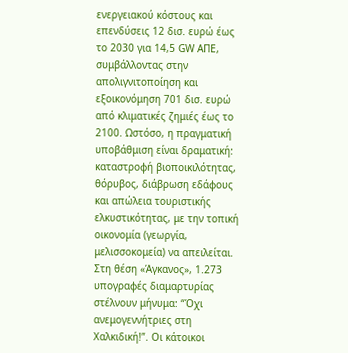ενεργειακού κόστους και επενδύσεις 12 δισ. ευρώ έως το 2030 για 14,5 GW ΑΠΕ, συμβάλλοντας στην απολιγνιτοποίηση και εξοικονόμηση 701 δισ. ευρώ από κλιματικές ζημιές έως το 2100. Ωστόσο, η πραγματική υποβάθμιση είναι δραματική: καταστροφή βιοποικιλότητας, θόρυβος, διάβρωση εδάφους και απώλεια τουριστικής ελκυστικότητας, με την τοπική οικονομία (γεωργία, μελισσοκομεία) να απειλείται. Στη θέση «Άγκανος», 1.273 υπογραφές διαμαρτυρίας στέλνουν μήνυμα: “Όχι ανεμογεννήτριες στη Χαλκιδική!”. Οι κάτοικοι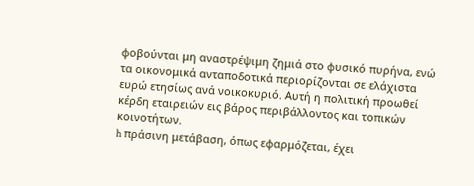φοβούνται μη αναστρέψιμη ζημιά στο φυσικό πυρήνα, ενώ τα οικονομικά ανταποδοτικά περιορίζονται σε ελάχιστα ευρώ ετησίως ανά νοικοκυριό. Αυτή η πολιτική προωθεί κέρδη εταιρειών εις βάρος περιβάλλοντος και τοπικών κοινοτήτων.
h πράσινη μετάβαση, όπως εφαρμόζεται, έχει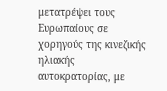μετατρέψει τους Ευρωπαίους σε χορηγούς της κινεζικής ηλιακής αυτοκρατορίας, με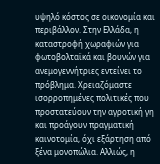υψηλό κόστος σε οικονομία και περιβάλλον. Στην Ελλάδα, η καταστροφή χωραφιών για φωτοβολταϊκά και βουνών για ανεμογεννήτριες εντείνει το πρόβλημα. Χρειαζόμαστε ισορροπημένες πολιτικές που προστατεύουν την αγροτική γη και προάγουν πραγματική καινοτομία, όχι εξάρτηση από ξένα μονοπώλια. Αλλιώς, η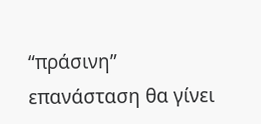“πράσινη” επανάσταση θα γίνει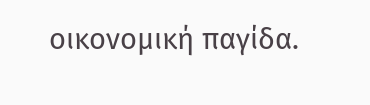οικονομική παγίδα.